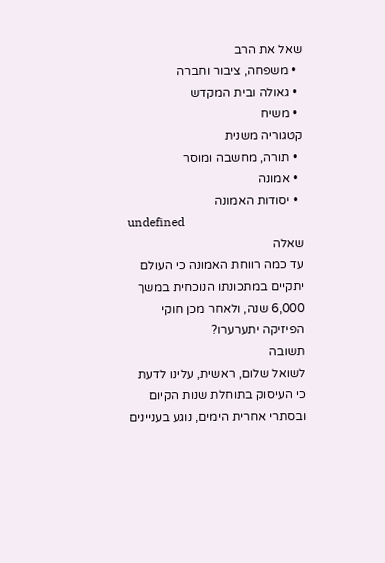שאל את הרב
  • משפחה, ציבור וחברה
  • גאולה ובית המקדש
  • משיח
קטגוריה משנית
  • תורה, מחשבה ומוסר
  • אמונה
  • יסודות האמונה
undefined
שאלה
עד כמה רווחת האמונה כי העולם יתקיים במתכונתו הנוכחית במשך 6,000 שנה, ולאחר מכן חוקי הפיזיקה יתערערו?
תשובה
לשואל שלום, ראשית, עלינו לדעת כי העיסוק בתוחלת שנות הקיום ובסתרי אחרית הימים, נוגע בעניינים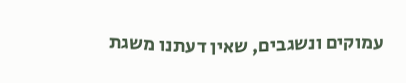עמוקים ונשגבים, שאין דעתנו משגת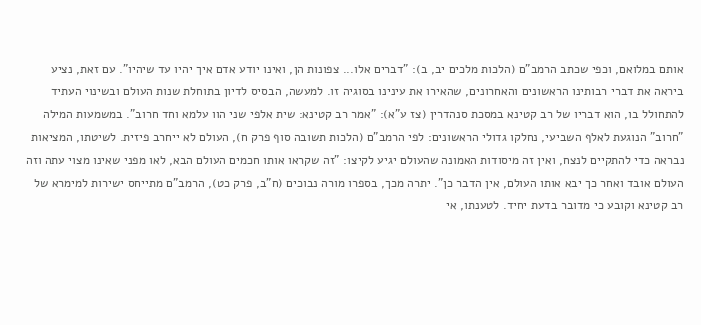אותם במלואם, וכפי שכתב הרמב"ם (הלכות מלכים יב, ב): "דברים אלו... צפונות הן, ואינו יודע אדם איך יהיו עד שיהיו". עם זאת, נציע ביראה את דברי רבותינו הראשונים והאחרונים, שהאירו את עינינו בסוגיה זו. למעשה, הבסיס לדיון בתוחלת שנות העולם ובשינוי העתיד להתחולל בו, הוא דבריו של רב קטינא במסכת סנהדרין (צז ע"א): "אמר רב קטינא: שית אלפי שני הוו עלמא וחד חרוב". במשמעות המילה "חרוב" הנוגעת לאלף השביעי, נחלקו גדולי הראשונים: לפי הרמב"ם (הלכות תשובה סוף פרק ח), העולם לא ייחרב פיזית. לשיטתו, המציאות נבראה כדי להתקיים לנצח, ואין זה מיסודות האמונה שהעולם יגיע לקיצו: "זה שקראו אותו חכמים העולם הבא, לאו מפני שאינו מצוי עתה וזה העולם אובד ואחר כך יבא אותו העולם, אין הדבר כן". יתרה מכך, בספרו מורה נבוכים (ח"ב, פרק כט), הרמב"ם מתייחס ישירות למימרא של רב קטינא וקובע כי מדובר בדעת יחיד. לטענתו, אי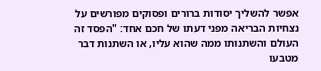אפשר להשליך יסודות ברורים ופסוקים מפורשים על נצחיות הבריאה מפני דעתו של חכם אחד: "הפסד זה העולם והשתנותו ממה שהוא עליו, או השתנות דבר מטבעו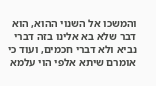והמשכו אל השנוי ההוא, הוא דבר שלא בא אלינו בזה דברי נביא ולא דברי חכמים, ועוד כי אומרם שיתא אלפי הוי עלמא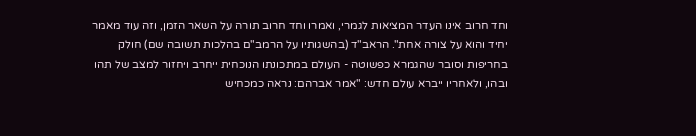וחד חרוב אינו העדר המציאות לגמרי, ואמרו וחד חרוב תורה על השאר הזמן, וזה עוד מאמר יחיד והוא על צורה אחת". הראב"ד (בהשגותיו על הרמב"ם בהלכות תשובה שם) חולק בחריפות וסובר שהגמרא כפשוטה - העולם במתכונתו הנוכחית ייחרב ויחזור למצב של תהו ובהו, ולאחריו ייברא עולם חדש: "אמר אברהם: נראה כמכחיש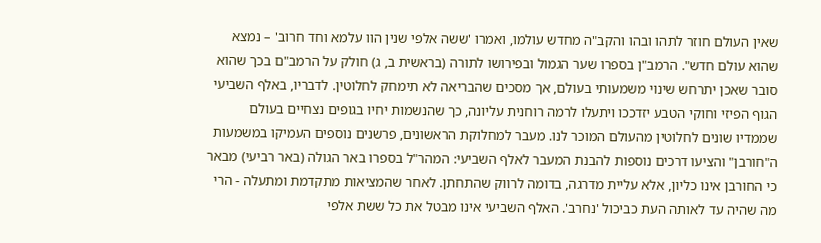שאין העולם חוזר לתהו ובהו והקב"ה מחדש עולמו, ואמרו 'ששה אלפי שנין הוו עלמא וחד חרוב' – נמצא שהוא עולם חדש". הרמב"ן בספרו שער הגמול ובפירושו לתורה (בראשית ב, ג) חולק על הרמב"ם בכך שהוא סובר שאכן יתרחש שינוי משמעותי בעולם, אך מסכים שהבריאה לא תימחק לחלוטין. לדבריו, באלף השביעי הגוף הפיזי וחוקי הטבע יזדככו ויתעלו לרמה רוחנית עליונה, כך שהנשמות יחיו בגופים נצחיים בעולם שממדיו שונים לחלוטין מהעולם המוכר לנו. מעבר למחלוקת הראשונים, פרשנים נוספים העמיקו במשמעות ה"חורבן" והציעו דרכים נוספות להבנת המעבר לאלף השביעי: המהר"ל בספרו באר הגולה (באר רביעי) מבאר כי החורבן אינו כליון, אלא עליית מדרגה, בדומה לרווק שהתחתן. לאחר שהמציאות מתקדמת ומתעלה - הרי מה שהיה עד לאותה העת כביכול 'נחרב'. האלף השביעי אינו מבטל את כל ששת אלפי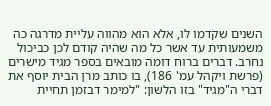השנים שקדמו לו, אלא הוא מהווה עליית מדרגה כה משמעותית עד אשר כל מה שהיה קודם לכן כביכול נחרב. דברים ברוח דומה מובאים בספר מגיד מישרים (פרשת ויקהל עמ' 186), בו כותב מרן הבית יוסף את דברי ה"מגיד" בזו הלשון: "למימר דבזמן תחיית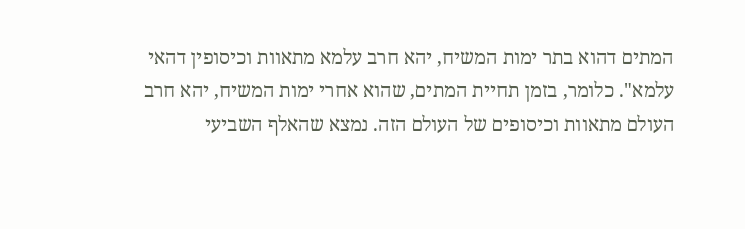המתים דהוא בתר ימות המשיח, יהא חרב עלמא מתאוות וכיסופין דהאי עלמא". כלומר, בזמן תחיית המתים, שהוא אחרי ימות המשיח, יהא חרב העולם מתאוות וכיסופים של העולם הזה. נמצא שהאלף השביעי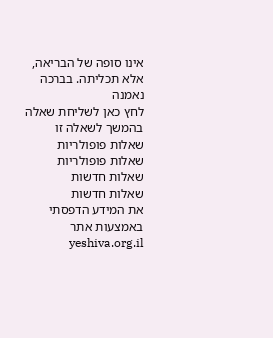אינו סופה של הבריאה, אלא תכליתה. בברכה נאמנה
לחץ כאן לשליחת שאלה בהמשך לשאלה זו
שאלות פופולריות
שאלות פופולריות
שאלות חדשות
שאלות חדשות
את המידע הדפסתי באמצעות אתר yeshiva.org.il